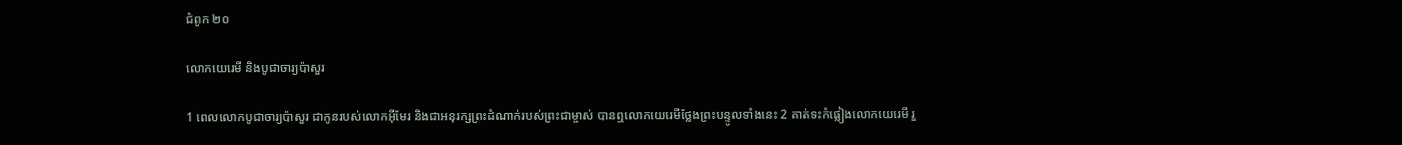ជំពូក ២០

លោកយេរេមី និងបូជា‌ចារ្យប៉ាសួរ

1 ពេលលោកបូជា‌ចារ្យប៉ាសួរ ជាកូនរបស់លោកអ៊ីមែរ និងជាអនុ‌រក្សព្រះ‌ដំណាក់របស់ព្រះ‌ជាម្ចាស់ បានឮលោកយេរេមីថ្លែងព្រះ‌បន្ទូលទាំងនេះ 2 គាត់ទះកំផ្លៀងលោកយេរេមី រួ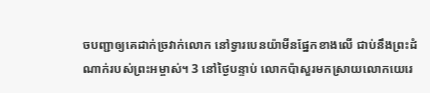ចបញ្ជាឲ្យគេដាក់ច្រវាក់លោក នៅទ្វារបេន‌យ៉ាមីនផ្នែកខាងលើ ជាប់នឹងព្រះ‌ដំណាក់របស់ព្រះ‌អម្ចាស់។ 3 នៅថ្ងៃបន្ទាប់ លោកប៉ាសួរមកស្រាយលោកយេរេ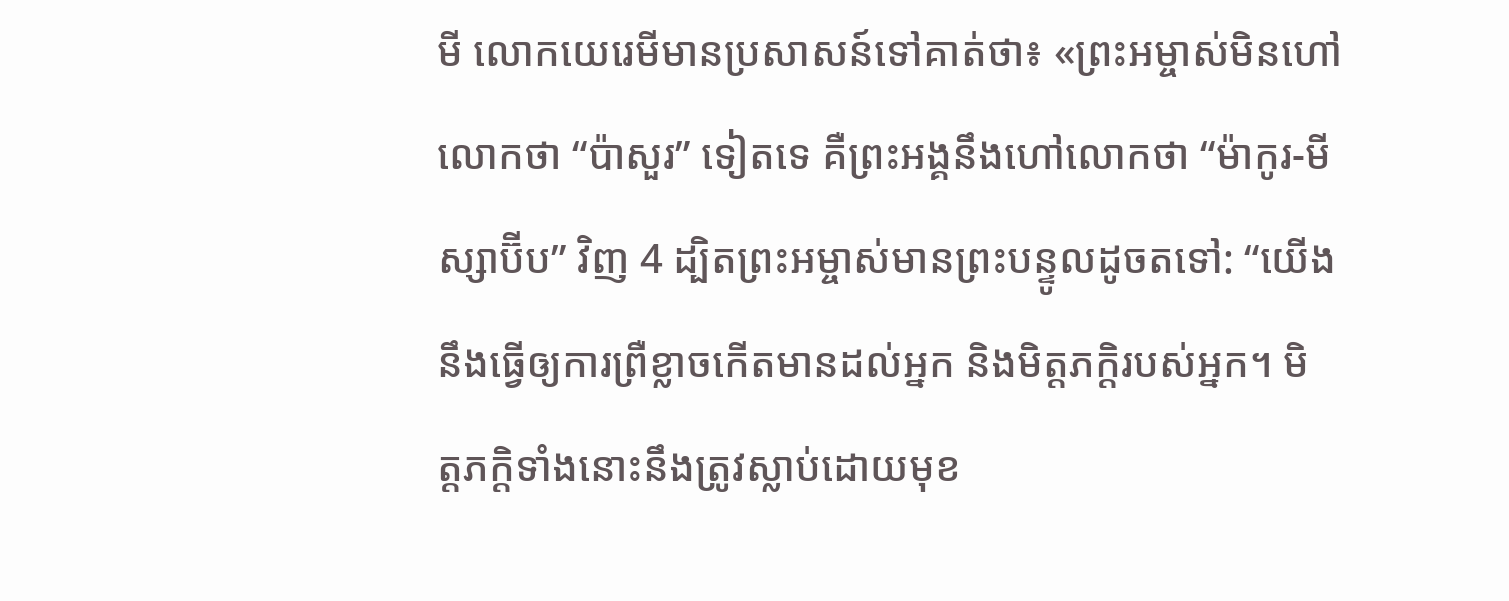មី លោកយេរេមីមានប្រសាសន៍ទៅគាត់ថា៖ «ព្រះ‌អម្ចាស់មិនហៅលោកថា “ប៉ាសួរ” ទៀតទេ គឺព្រះ‌អង្គនឹងហៅលោកថា “ម៉ាកូរ-មីស្សា‌ប៊ីប” វិញ 4 ដ្បិតព្រះ‌អម្ចាស់មានព្រះ‌បន្ទូលដូចតទៅ: “យើងនឹងធ្វើឲ្យការព្រឺ‌ខ្លាចកើតមានដល់អ្នក និងមិត្ត‌ភក្ដិរបស់អ្នក។ មិត្ត‌ភក្ដិទាំងនោះនឹងត្រូវស្លាប់ដោយមុខ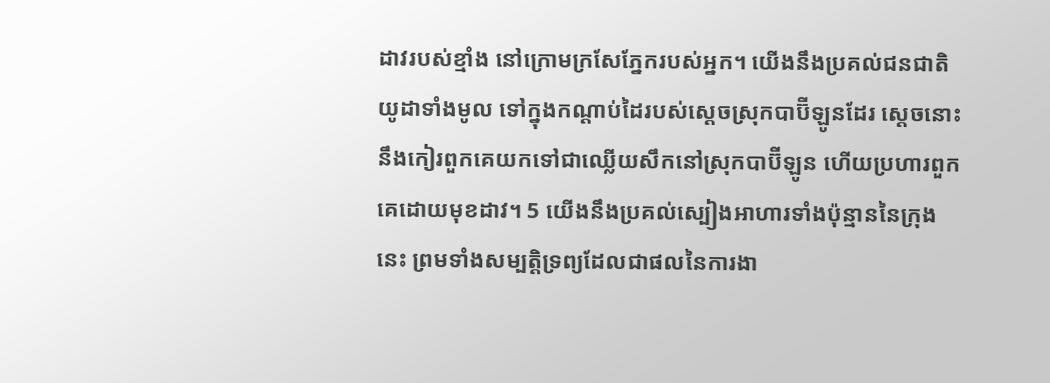ដាវរបស់ខ្មាំង នៅក្រោមក្រសែ‌ភ្នែករបស់អ្នក។ យើងនឹងប្រគល់ជនជាតិយូដាទាំងមូល ទៅក្នុងកណ្ដាប់ដៃរបស់ស្តេចស្រុកបាប៊ីឡូនដែរ ស្តេចនោះនឹងកៀរពួកគេយកទៅជាឈ្លើយសឹកនៅស្រុកបាប៊ីឡូន ហើយប្រហារពួកគេដោយមុខដាវ។ 5 យើងនឹងប្រគល់ស្បៀងអាហារទាំងប៉ុន្មាននៃក្រុងនេះ ព្រមទាំងសម្បត្តិទ្រព្យដែលជាផលនៃការ‌ងា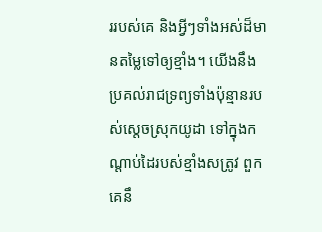ររបស់គេ និងអ្វីៗទាំងអស់ដ៏មានតម្លៃទៅឲ្យខ្មាំង។ យើងនឹងប្រគល់រាជ‌ទ្រព្យទាំងប៉ុន្មានរបស់ស្តេចស្រុកយូដា ទៅក្នុងកណ្ដាប់ដៃរបស់ខ្មាំងសត្រូវ ពួកគេនឹ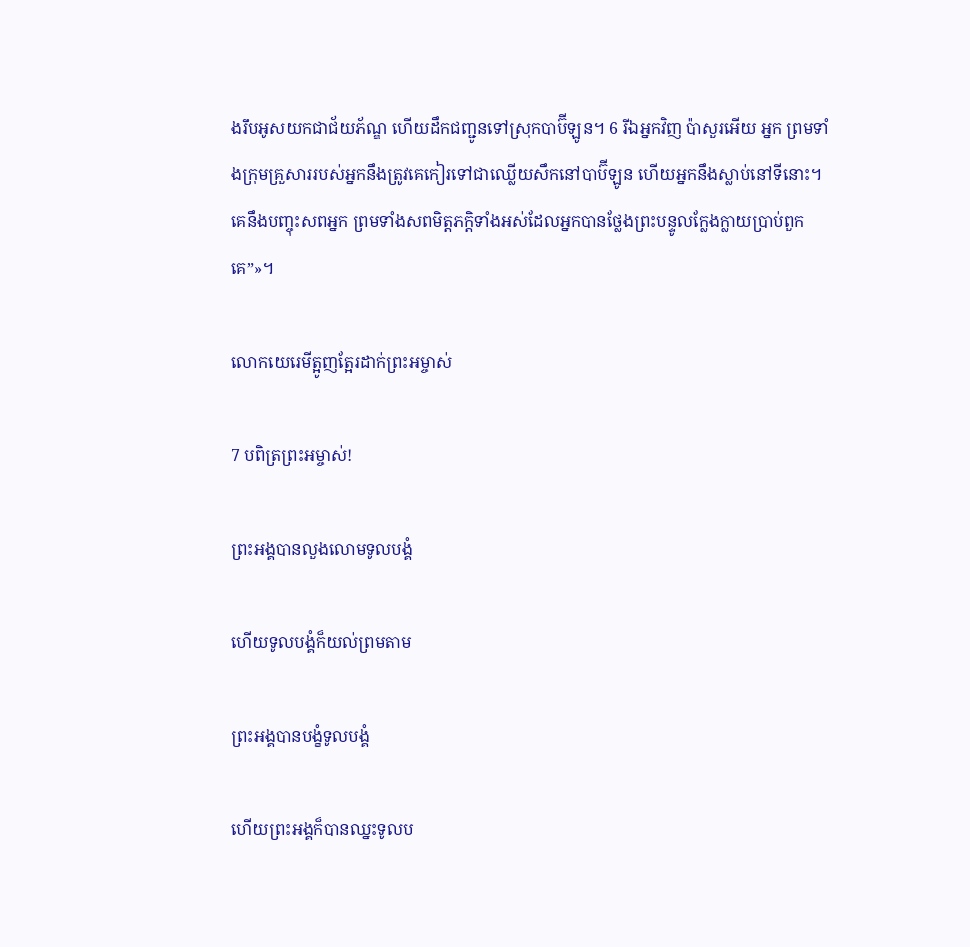ងរឹបអូសយកជាជ័យ‌ភ័ណ្ឌ ហើយដឹកជញ្ជូនទៅស្រុកបាប៊ីឡូន។ 6 រីឯអ្នកវិញ ប៉ាសួរអើយ អ្នក ព្រមទាំងក្រុមគ្រួសាររបស់អ្នកនឹងត្រូវគេកៀរទៅជាឈ្លើយសឹកនៅបាប៊ីឡូន ហើយអ្នកនឹងស្លាប់នៅទីនោះ។ គេនឹងបញ្ចុះសពអ្នក ព្រមទាំងសពមិត្ត‌ភក្ដិទាំងអស់ដែលអ្នកបានថ្លែងព្រះ‌បន្ទូលក្លែង‌ក្លាយប្រាប់ពួកគេ”»។

លោកយេរេមីត្អូញ‌ត្អែរដាក់ព្រះ‌អម្ចាស់

7 បពិត្រព្រះ‌អម្ចាស់!

ព្រះ‌អង្គបានលួង‌លោមទូល‌បង្គំ

ហើយទូល‌បង្គំក៏យល់ព្រមតាម

ព្រះ‌អង្គបានបង្ខំទូល‌បង្គំ

ហើយព្រះ‌អង្គក៏បានឈ្នះទូល‌ប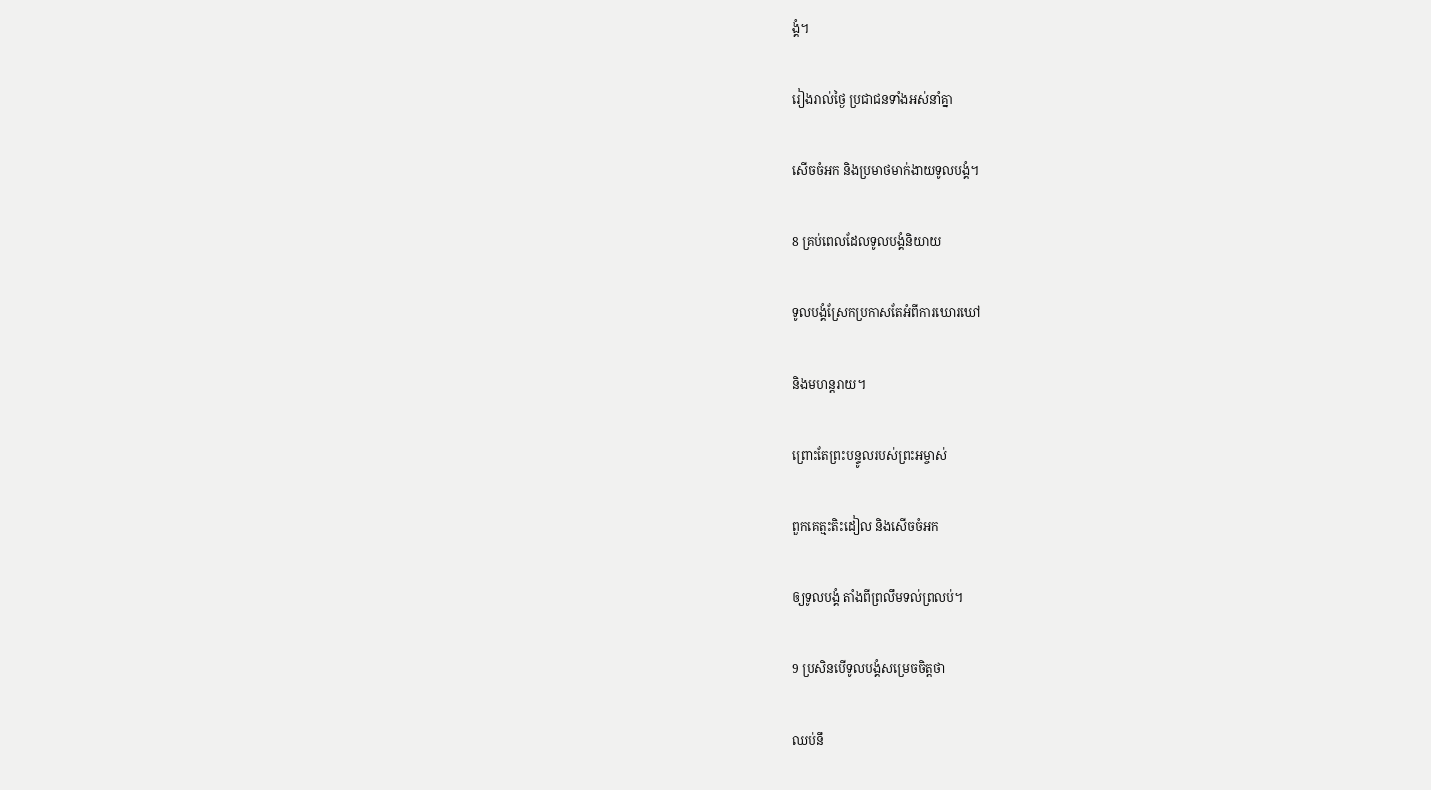ង្គំ។

រៀងរាល់ថ្ងៃ ប្រជាជនទាំងអស់នាំគ្នា

សើចចំអក និងប្រមាថមាក់‌ងាយទូល‌បង្គំ។

8 គ្រប់ពេលដែលទូល‌បង្គំនិយាយ

ទូល‌បង្គំស្រែកប្រកាសតែអំពីការឃោរ‌ឃៅ

និងមហន្ត‌រាយ។

ព្រោះតែព្រះ‌បន្ទូលរបស់ព្រះ‌អម្ចាស់

ពួកគេត្មះ‌តិះ‌ដៀល និងសើចចំអក

ឲ្យទូល‌បង្គំ តាំងពីព្រលឹមទល់ព្រលប់។

9 ប្រសិនបើទូល‌បង្គំសម្រេចចិត្តថា

ឈប់នឹ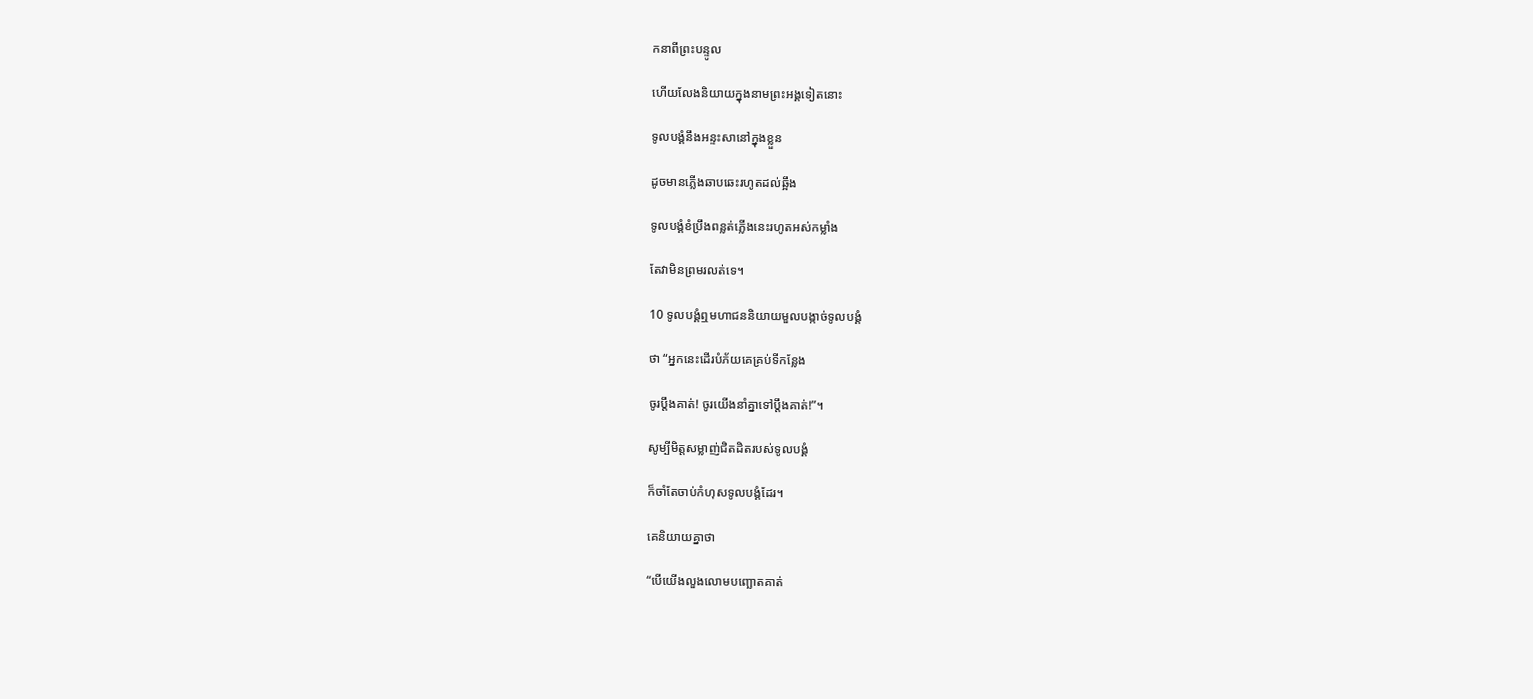កនាពីព្រះ‌បន្ទូល

ហើយលែងនិយាយក្នុងនាមព្រះ‌អង្គទៀតនោះ

ទូល‌បង្គំនឹងអន្ទះ‌សានៅក្នុងខ្លួន

ដូចមានភ្លើងឆាប‌ឆេះរហូតដល់ឆ្អឹង

ទូល‌បង្គំខំប្រឹងពន្លត់ភ្លើងនេះរហូតអស់កម្លាំង

តែវាមិនព្រមរលត់ទេ។

10 ទូល‌បង្គំឮមហា‌ជននិយាយមួលបង្កាច់ទូល‌បង្គំ

ថា “អ្នកនេះដើរបំភ័យគេគ្រប់ទីកន្លែង

ចូរប្ដឹងគាត់! ចូរយើងនាំគ្នាទៅប្ដឹងគាត់!”។

សូម្បីមិត្តសម្លាញ់ជិត‌ដិតរបស់ទូល‌បង្គំ

ក៏ចាំតែចាប់កំហុសទូល‌បង្គំដែរ។

គេនិយាយគ្នាថា

“បើយើងលួង‌លោមបញ្ឆោតគាត់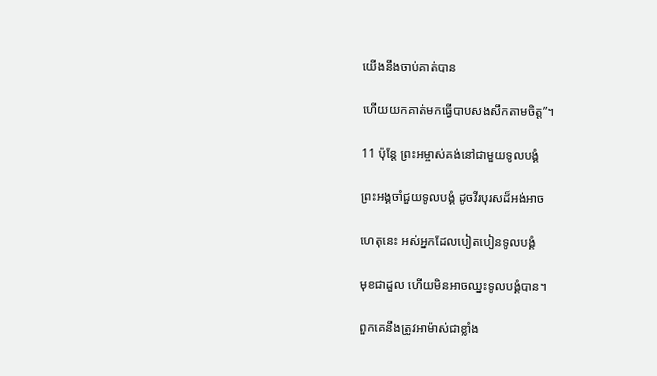យើងនឹងចាប់គាត់បាន

ហើយយកគាត់មកធ្វើបាបសង‌សឹកតាមចិត្ត”។

11 ប៉ុន្តែ ព្រះ‌អម្ចាស់គង់នៅជាមួយទូល‌បង្គំ

ព្រះ‌អង្គចាំជួយទូល‌បង្គំ ដូចវីរ‌បុរសដ៏អង់‌អាច

ហេតុនេះ អស់អ្នកដែលបៀត‌បៀនទូល‌បង្គំ

មុខជាដួល ហើយមិនអាចឈ្នះទូល‌បង្គំបាន។

ពួកគេនឹងត្រូវអាម៉ាស់ជាខ្លាំង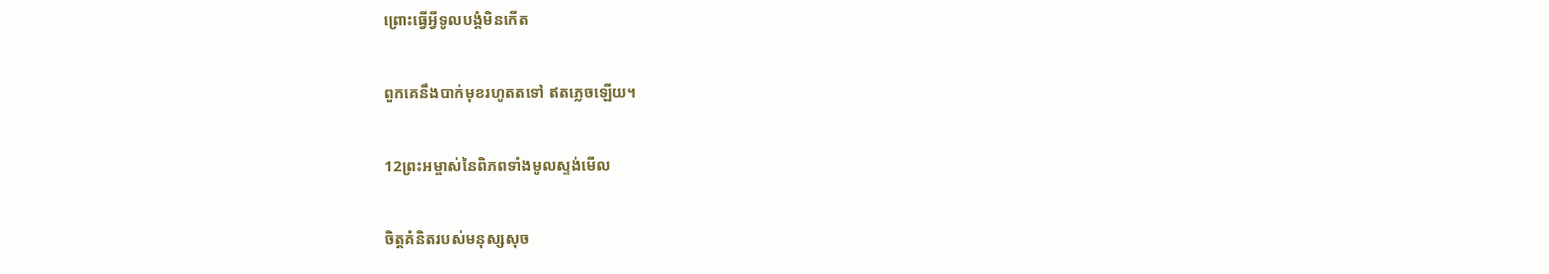ព្រោះធ្វើអ្វីទូល‌បង្គំមិនកើត

ពួកគេនឹងបាក់មុខរហូតតទៅ ឥតភ្លេចឡើយ។

12ព្រះ‌អម្ចាស់នៃពិភពទាំងមូលស្ទង់មើល

ចិត្តគំនិតរបស់មនុស្សសុច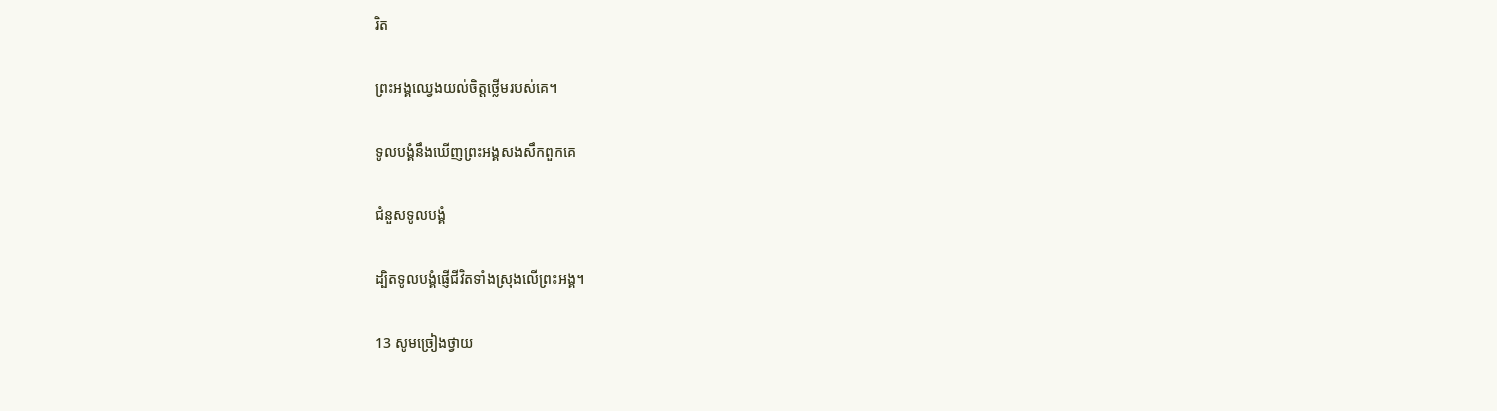រិត

ព្រះ‌អង្គឈ្វេងយល់ចិត្តថ្លើមរបស់គេ។

ទូល‌បង្គំនឹងឃើញព្រះ‌អង្គសង‌សឹកពួកគេ

ជំនួសទូល‌បង្គំ

ដ្បិតទូល‌បង្គំផ្ញើជីវិតទាំងស្រុងលើព្រះ‌អង្គ។

13 សូមច្រៀងថ្វាយ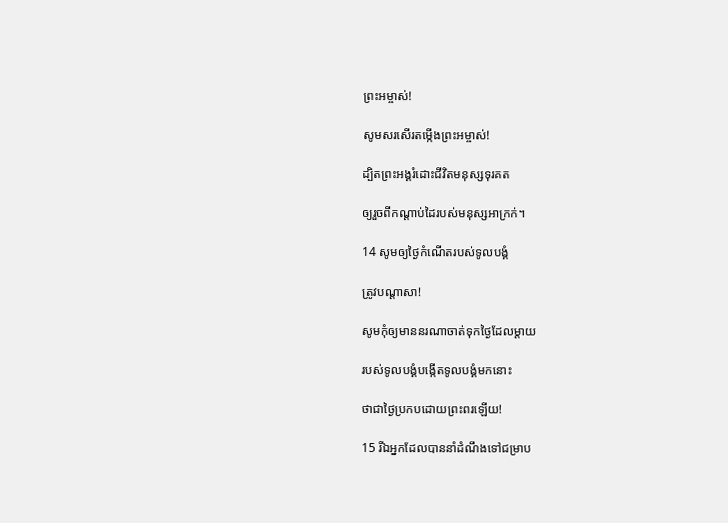ព្រះ‌អម្ចាស់!

សូមសរសើរតម្កើងព្រះ‌អម្ចាស់!

ដ្បិតព្រះ‌អង្គរំដោះជីវិតមនុស្សទុរគត

ឲ្យរួចពីកណ្ដាប់ដៃរបស់មនុស្សអាក្រក់។

14 សូមឲ្យថ្ងៃកំណើតរបស់ទូល‌បង្គំ

ត្រូវបណ្ដាសា!

សូមកុំឲ្យមាននរណាចាត់ទុកថ្ងៃដែលម្ដាយ

របស់ទូល‌បង្គំបង្កើតទូល‌បង្គំមកនោះ

ថាជាថ្ងៃប្រកបដោយព្រះ‌ពរឡើយ!

15 រីឯអ្នកដែលបាននាំដំណឹងទៅជម្រាប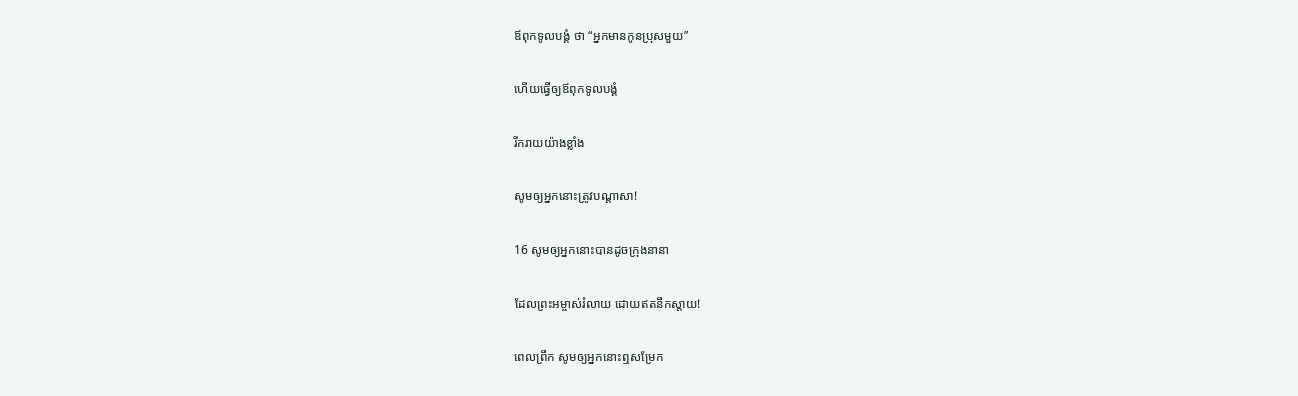ឪពុកទូល‌បង្គំ ថា “អ្នកមានកូនប្រុសមួយ”

ហើយធ្វើឲ្យឪពុកទូល‌បង្គំ

រីក‌រាយយ៉ាងខ្លាំង

សូមឲ្យអ្នកនោះត្រូវបណ្ដាសា!

16 សូមឲ្យអ្នកនោះបានដូចក្រុងនានា

ដែលព្រះ‌អម្ចាស់រំលាយ ដោយឥតនឹកស្តាយ!

ពេលព្រឹក សូមឲ្យអ្នកនោះឮសម្រែក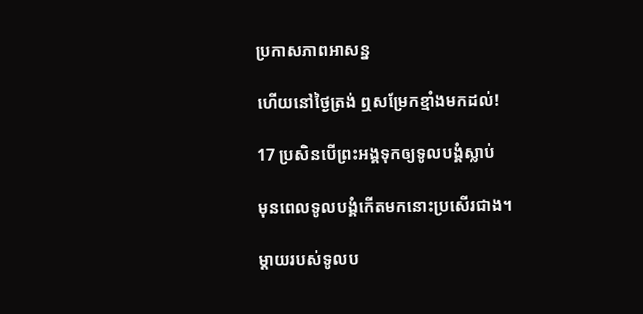ប្រកាសភាពអាសន្ន

ហើយនៅថ្ងៃត្រង់ ឮសម្រែកខ្មាំងមកដល់!

17 ប្រសិនបើព្រះ‌អង្គទុកឲ្យទូល‌បង្គំស្លាប់

មុនពេលទូល‌បង្គំកើតមកនោះប្រសើរជាង។

ម្ដាយរបស់ទូល‌ប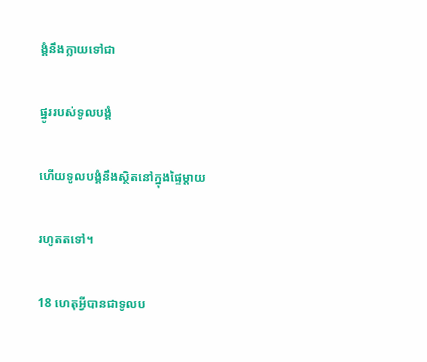ង្គំនឹងក្លាយទៅជា

ផ្នូររបស់ទូល‌បង្គំ

ហើយទូល‌បង្គំនឹងស្ថិតនៅក្នុងផ្ទៃម្ដាយ

រហូតតទៅ។

18 ហេតុអ្វីបានជាទូល‌ប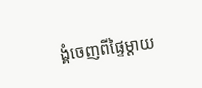ង្គំចេញពីផ្ទៃម្ដាយ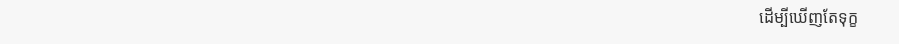ដើម្បីឃើញតែទុក្ខ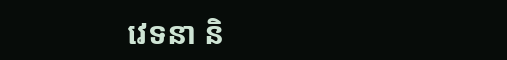វេទនា និ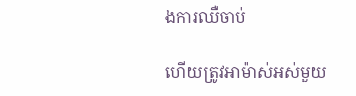ងការឈឺចាប់

ហើយត្រូវអាម៉ាស់អស់មួយ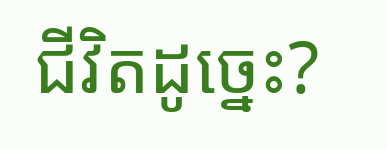ជីវិតដូច្នេះ?